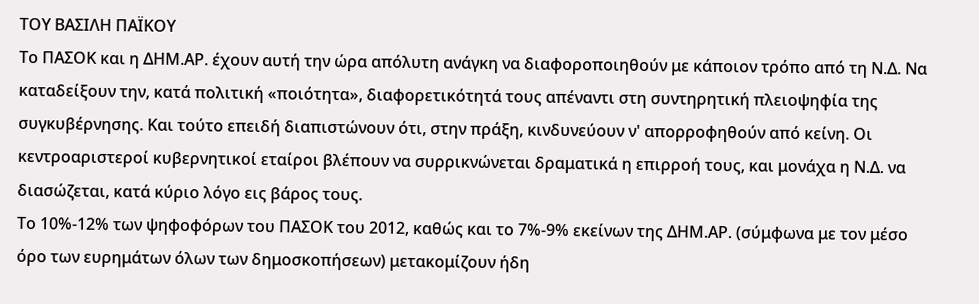ΤΟΥ ΒΑΣΙΛΗ ΠΑΪΚΟΥ
Το ΠΑΣΟΚ και η ΔΗΜ.ΑΡ. έχουν αυτή την ώρα απόλυτη ανάγκη να διαφοροποιηθούν με κάποιον τρόπο από τη Ν.Δ. Να καταδείξουν την, κατά πολιτική «ποιότητα», διαφορετικότητά τους απέναντι στη συντηρητική πλειοψηφία της συγκυβέρνησης. Και τούτο επειδή διαπιστώνουν ότι, στην πράξη, κινδυνεύουν ν' απορροφηθούν από κείνη. Οι κεντροαριστεροί κυβερνητικοί εταίροι βλέπουν να συρρικνώνεται δραματικά η επιρροή τους, και μονάχα η Ν.Δ. να διασώζεται, κατά κύριο λόγο εις βάρος τους.
Το 10%-12% των ψηφοφόρων του ΠΑΣΟΚ του 2012, καθώς και το 7%-9% εκείνων της ΔΗΜ.ΑΡ. (σύμφωνα με τον μέσο όρο των ευρημάτων όλων των δημοσκοπήσεων) μετακομίζουν ήδη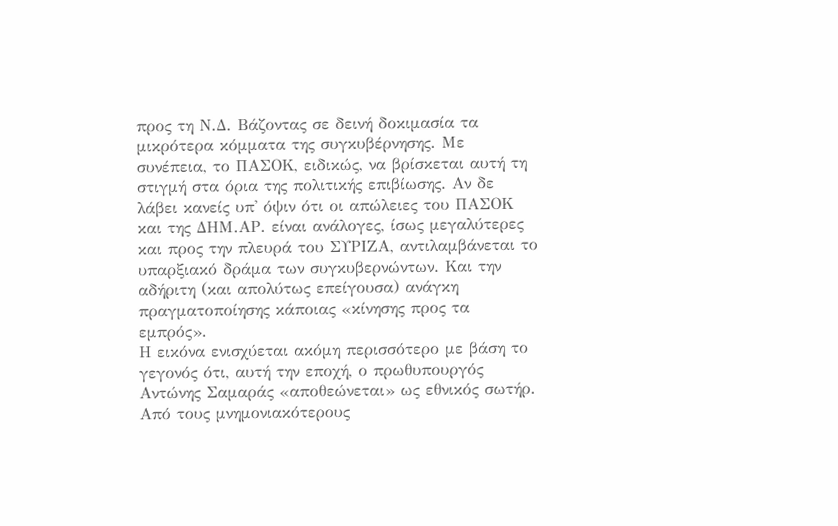προς τη Ν.Δ. Βάζοντας σε δεινή δοκιμασία τα μικρότερα κόμματα της συγκυβέρνησης. Με συνέπεια, το ΠΑΣΟΚ, ειδικώς, να βρίσκεται αυτή τη στιγμή στα όρια της πολιτικής επιβίωσης. Αν δε λάβει κανείς υπ' όψιν ότι οι απώλειες του ΠΑΣΟΚ και της ΔΗΜ.ΑΡ. είναι ανάλογες, ίσως μεγαλύτερες και προς την πλευρά του ΣΥΡΙΖΑ, αντιλαμβάνεται το υπαρξιακό δράμα των συγκυβερνώντων. Και την αδήριτη (και απολύτως επείγουσα) ανάγκη πραγματοποίησης κάποιας «κίνησης προς τα εμπρός».
Η εικόνα ενισχύεται ακόμη περισσότερο με βάση το γεγονός ότι, αυτή την εποχή, ο πρωθυπουργός Αντώνης Σαμαράς «αποθεώνεται» ως εθνικός σωτήρ. Από τους μνημονιακότερους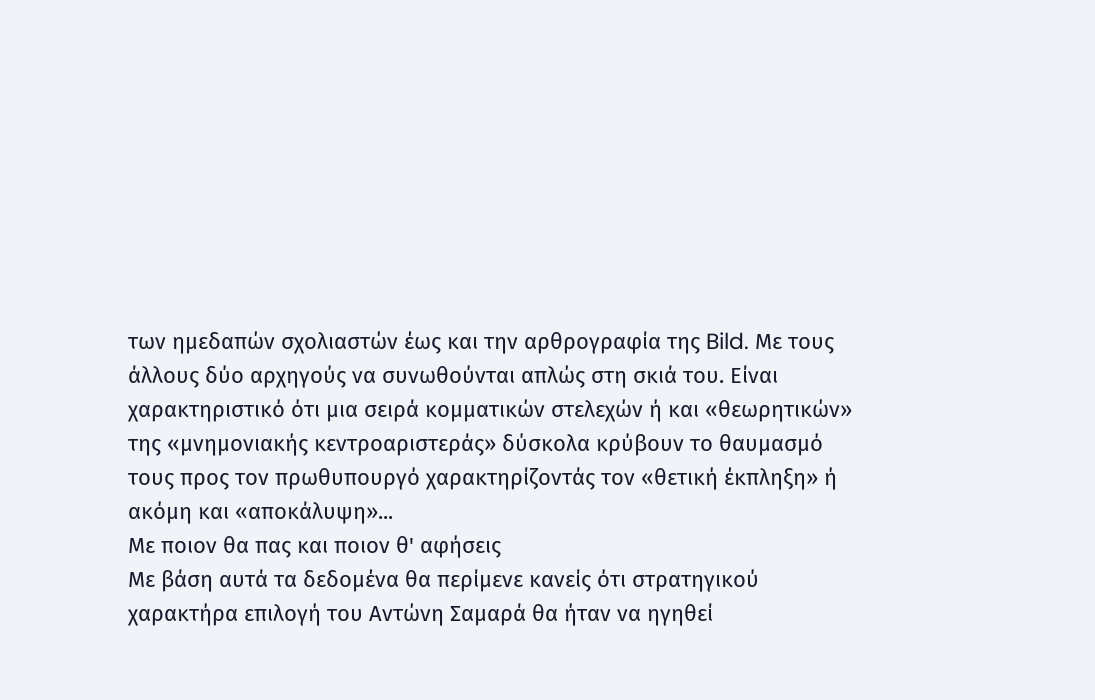των ημεδαπών σχολιαστών έως και την αρθρογραφία της Bild. Με τους άλλους δύο αρχηγούς να συνωθούνται απλώς στη σκιά του. Είναι χαρακτηριστικό ότι μια σειρά κομματικών στελεχών ή και «θεωρητικών» της «μνημονιακής κεντροαριστεράς» δύσκολα κρύβουν το θαυμασμό τους προς τον πρωθυπουργό χαρακτηρίζοντάς τον «θετική έκπληξη» ή ακόμη και «αποκάλυψη»...
Με ποιον θα πας και ποιον θ' αφήσεις
Με βάση αυτά τα δεδομένα θα περίμενε κανείς ότι στρατηγικού χαρακτήρα επιλογή του Αντώνη Σαμαρά θα ήταν να ηγηθεί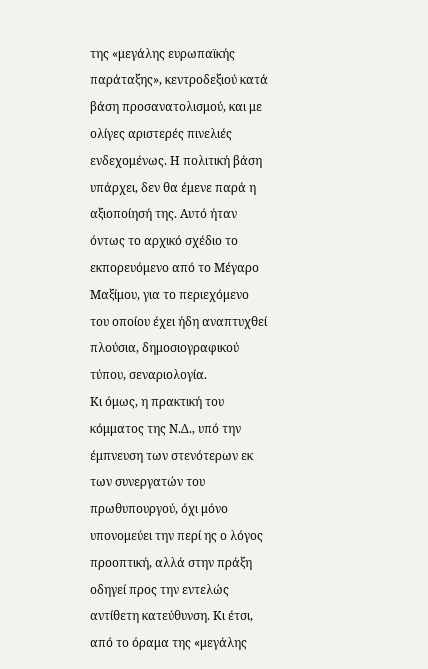της «μεγάλης ευρωπαϊκής παράταξης», κεντροδεξιού κατά βάση προσανατολισμού, και με ολίγες αριστερές πινελιές ενδεχομένως. Η πολιτική βάση υπάρχει, δεν θα έμενε παρά η αξιοποίησή της. Αυτό ήταν όντως το αρχικό σχέδιο το εκπορευόμενο από το Μέγαρο Μαξίμου, για το περιεχόμενο του οποίου έχει ήδη αναπτυχθεί πλούσια, δημοσιογραφικού τύπου, σεναριολογία.
Κι όμως, η πρακτική του κόμματος της Ν.Δ., υπό την έμπνευση των στενότερων εκ των συνεργατών του πρωθυπουργού, όχι μόνο υπονομεύει την περί ης ο λόγος προοπτική, αλλά στην πράξη οδηγεί προς την εντελώς αντίθετη κατεύθυνση. Κι έτσι, από το όραμα της «μεγάλης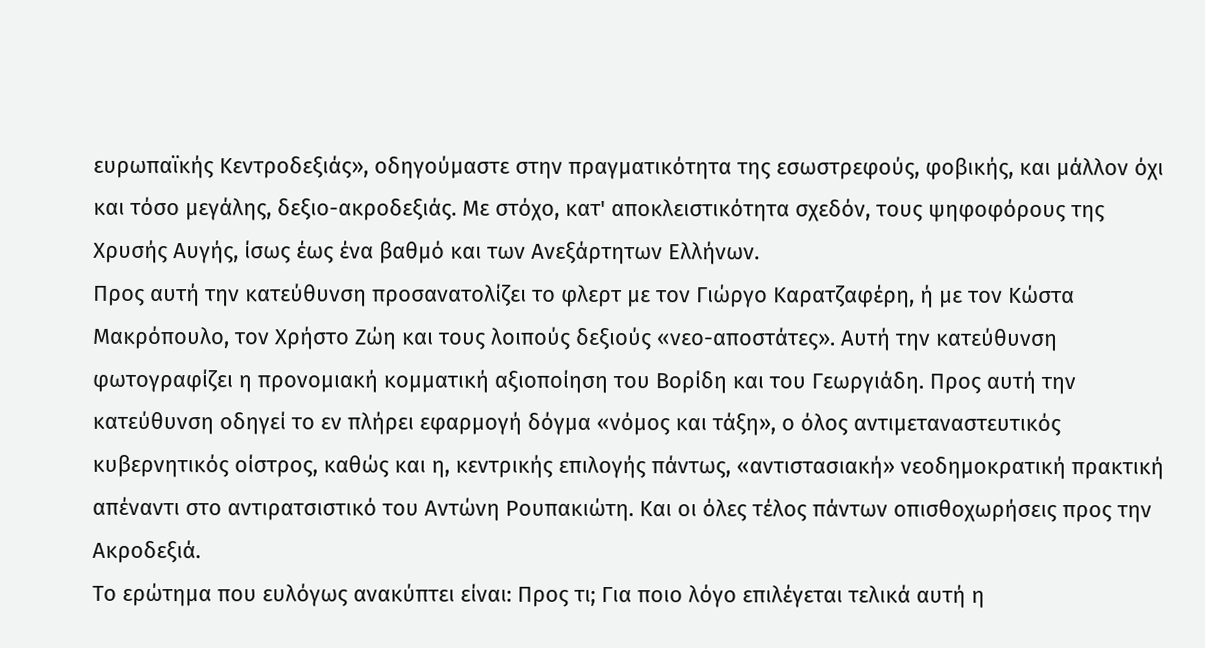ευρωπαϊκής Κεντροδεξιάς», οδηγούμαστε στην πραγματικότητα της εσωστρεφούς, φοβικής, και μάλλον όχι και τόσο μεγάλης, δεξιο-ακροδεξιάς. Με στόχο, κατ' αποκλειστικότητα σχεδόν, τους ψηφοφόρους της Χρυσής Αυγής, ίσως έως ένα βαθμό και των Ανεξάρτητων Ελλήνων.
Προς αυτή την κατεύθυνση προσανατολίζει το φλερτ με τον Γιώργο Καρατζαφέρη, ή με τον Κώστα Μακρόπουλο, τον Χρήστο Ζώη και τους λοιπούς δεξιούς «νεο-αποστάτες». Αυτή την κατεύθυνση φωτογραφίζει η προνομιακή κομματική αξιοποίηση του Βορίδη και του Γεωργιάδη. Προς αυτή την κατεύθυνση οδηγεί το εν πλήρει εφαρμογή δόγμα «νόμος και τάξη», ο όλος αντιμεταναστευτικός κυβερνητικός οίστρος, καθώς και η, κεντρικής επιλογής πάντως, «αντιστασιακή» νεοδημοκρατική πρακτική απέναντι στο αντιρατσιστικό του Αντώνη Ρουπακιώτη. Και οι όλες τέλος πάντων οπισθοχωρήσεις προς την Ακροδεξιά.
Το ερώτημα που ευλόγως ανακύπτει είναι: Προς τι; Για ποιο λόγο επιλέγεται τελικά αυτή η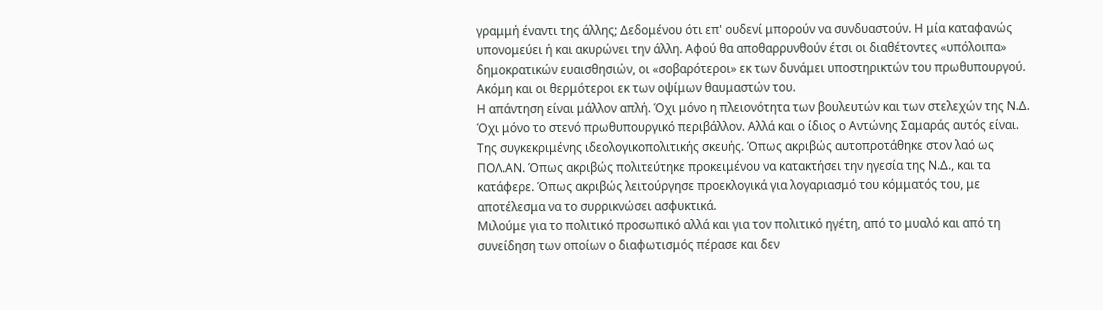γραμμή έναντι της άλλης; Δεδομένου ότι επ' ουδενί μπορούν να συνδυαστούν. Η μία καταφανώς υπονομεύει ή και ακυρώνει την άλλη. Αφού θα αποθαρρυνθούν έτσι οι διαθέτοντες «υπόλοιπα» δημοκρατικών ευαισθησιών, οι «σοβαρότεροι» εκ των δυνάμει υποστηρικτών του πρωθυπουργού. Ακόμη και οι θερμότεροι εκ των οψίμων θαυμαστών του.
Η απάντηση είναι μάλλον απλή. Όχι μόνο η πλειονότητα των βουλευτών και των στελεχών της Ν.Δ. Όχι μόνο το στενό πρωθυπουργικό περιβάλλον. Αλλά και ο ίδιος ο Αντώνης Σαμαράς αυτός είναι. Της συγκεκριμένης ιδεολογικοπολιτικής σκευής. Όπως ακριβώς αυτοπροτάθηκε στον λαό ως ΠΟΛ.ΑΝ. Όπως ακριβώς πολιτεύτηκε προκειμένου να κατακτήσει την ηγεσία της Ν.Δ., και τα κατάφερε. Όπως ακριβώς λειτούργησε προεκλογικά για λογαριασμό του κόμματός του, με αποτέλεσμα να το συρρικνώσει ασφυκτικά.
Μιλούμε για το πολιτικό προσωπικό αλλά και για τον πολιτικό ηγέτη, από το μυαλό και από τη συνείδηση των οποίων ο διαφωτισμός πέρασε και δεν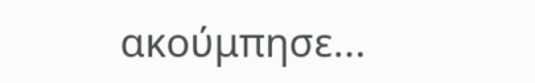ακούμπησε...